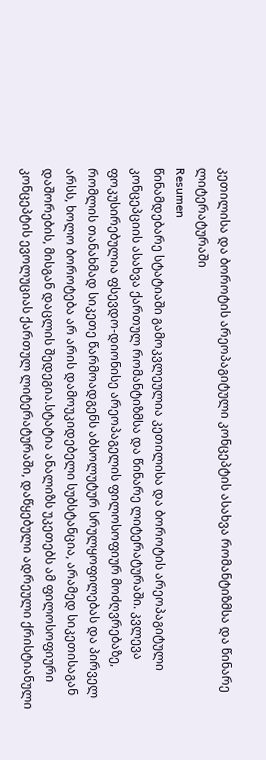კეთილისა და ბოროტის არეოპაგიტული კონცეპტის ასახვა რომანტიზმსა და წინარე ლიტერატურაში
Resumen
წინამდებარე სტატიაში გამოკვლეულია კეთილისა და ბოროტის არეოპაგიტული კონცეპციის ასახვა ქართულ რომანტიზმსა და წინარე ლიტერატურაში. კვლევა ფოკუსირებულია ფსევდო-დიონისე არეოპაგელის ფილოსოფიურ მოძღვრებაზე, რომლის თანახმად სიკეთე წარმოადგენს აბსოლუტურ სრულყოფილებას და პირველ არსს, ხოლო ბოროტება არ არის დამოუკიდებელი სუბსტანცია, არამედ სიკეთისაგან დაშორების, მისგან დაცლის შედეგია.სტატია ანალიზს უკეთებს ამ ფილოსოფიური კონცეპტის ევოლუციას ქართულ ლიტერატურაში, დაწყებული ადრეული ქრისტიანული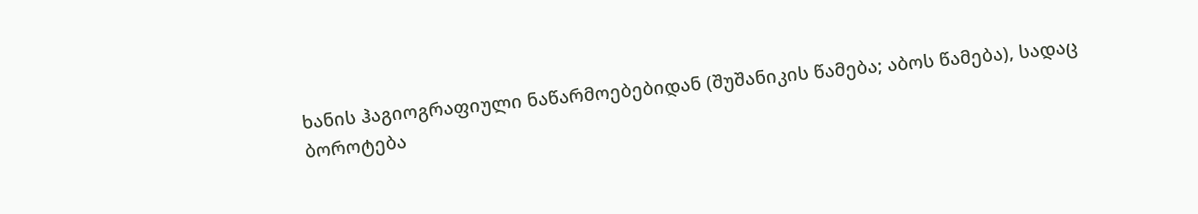ხანის ჰაგიოგრაფიული ნაწარმოებებიდან (შუშანიკის წამება; აბოს წამება), სადაც ბოროტება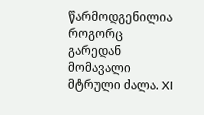წარმოდგენილია როგორც გარედან მომავალი მტრული ძალა. XI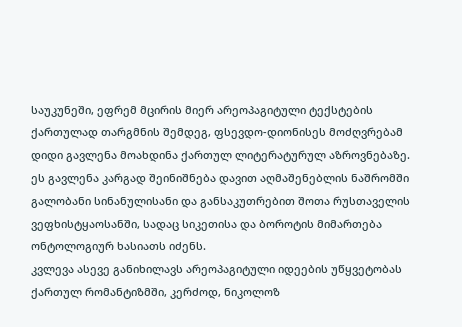საუკუნეში, ეფრემ მცირის მიერ არეოპაგიტული ტექსტების ქართულად თარგმნის შემდეგ, ფსევდო-დიონისეს მოძღვრებამ დიდი გავლენა მოახდინა ქართულ ლიტერატურულ აზროვნებაზე. ეს გავლენა კარგად შეინიშნება დავით აღმაშენებლის ნაშრომში გალობანი სინანულისანი და განსაკუთრებით შოთა რუსთაველის ვეფხისტყაოსანში, სადაც სიკეთისა და ბოროტის მიმართება ონტოლოგიურ ხასიათს იძენს.
კვლევა ასევე განიხილავს არეოპაგიტული იდეების უწყვეტობას ქართულ რომანტიზმში, კერძოდ, ნიკოლოზ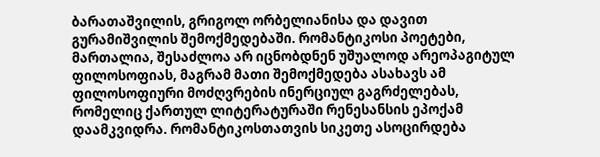ბარათაშვილის, გრიგოლ ორბელიანისა და დავით გურამიშვილის შემოქმედებაში. რომანტიკოსი პოეტები, მართალია, შესაძლოა არ იცნობდნენ უშუალოდ არეოპაგიტულ ფილოსოფიას, მაგრამ მათი შემოქმედება ასახავს ამ ფილოსოფიური მოძღვრების ინერციულ გაგრძელებას, რომელიც ქართულ ლიტერატურაში რენესანსის ეპოქამ დაამკვიდრა. რომანტიკოსთათვის სიკეთე ასოცირდება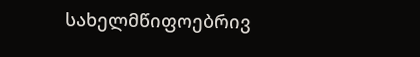სახელმწიფოებრივ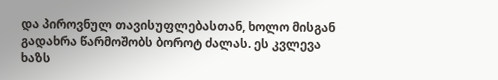და პიროვნულ თავისუფლებასთან, ხოლო მისგან გადახრა წარმოშობს ბოროტ ძალას. ეს კვლევა ხაზს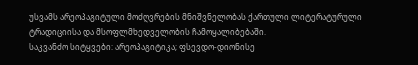უსვამს არეოპაგიტული მოძღვრების მნიშვნელობას ქართული ლიტერატურული ტრადიციისა და მსოფლმხედველობის ჩამოყალიბებაში.
საკვანძო სიტყვები: არეოპაგიტიკა; ფსევდო-დიონისე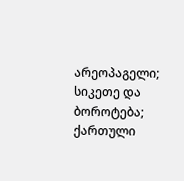არეოპაგელი; სიკეთე და ბოროტება; ქართული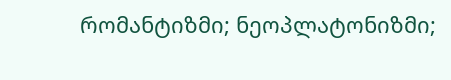რომანტიზმი; ნეოპლატონიზმი;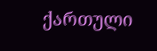ქართული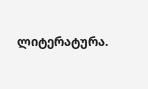ლიტერატურა.